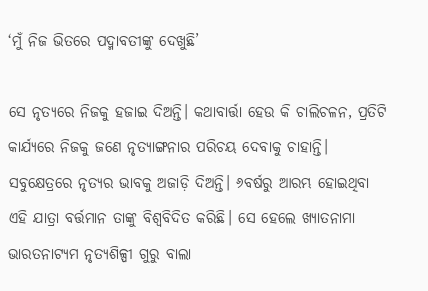‘ମୁଁ ନିଜ ଭିତରେ ପଦ୍ମାବତୀଙ୍କୁ ଦେଖୁଛି’

ସେ ନୃତ୍ୟରେ ନିଜକୁ ହଜାଇ ଦିଅନ୍ତି। କଥାବାର୍ତ୍ତା ହେଉ କି ଚାଲିଚଳନ, ପ୍ରତିଟି କାର୍ଯ୍ୟରେ ନିଜକୁ ଜଣେ ନୃତ୍ୟାଙ୍ଗନାର ପରିଚୟ ଦେବାକୁ ଚାହାନ୍ତି। ସବୁକ୍ଷେତ୍ରରେ ନୃତ୍ୟର ଭାବକୁ ଅଜାଡ଼ି ଦିଅନ୍ତି। ୬ବର୍ଷରୁ ଆରମ୍ଭ ହୋଇଥିବା ଏହି ଯାତ୍ରା ବର୍ତ୍ତମାନ ତାଙ୍କୁ ବିଶ୍ୱବିଦିତ କରିଛି। ସେ ହେଲେ ଖ୍ୟାତନାମା ଭାରତନାଟ୍ୟମ ନୃତ୍ୟଶିଳ୍ପୀ ଗୁରୁ ବାଲା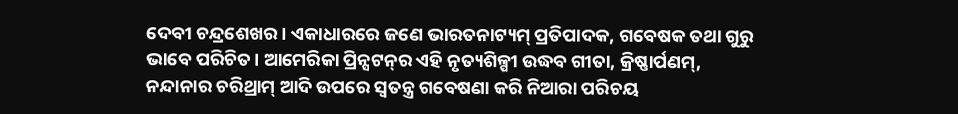ଦେବୀ ଚନ୍ଦ୍ରଶେଖର। ଏକାଧାରରେ ଜଣେ ଭାରତନାଟ୍ୟମ୍‌ ପ୍ରତିପାଦକ, ଗବେଷକ ତଥା ଗୁରୁ ଭାବେ ପରିଚିତ। ଆମେରିକା ପ୍ରିନ୍ସଟନ୍‌ର ଏହି ନୃତ୍ୟଶିଳ୍ପୀ ଉଦ୍ଧବ ଗୀତା, କ୍ରିଷ୍ଣାର୍ପଣମ୍‌, ନନ୍ଦାନାର ଚରିଥ୍ରାମ୍‌ ଆଦି ଉପରେ ସ୍ବତନ୍ତ୍ର ଗବେଷଣା କରି ନିଆରା ପରିଚୟ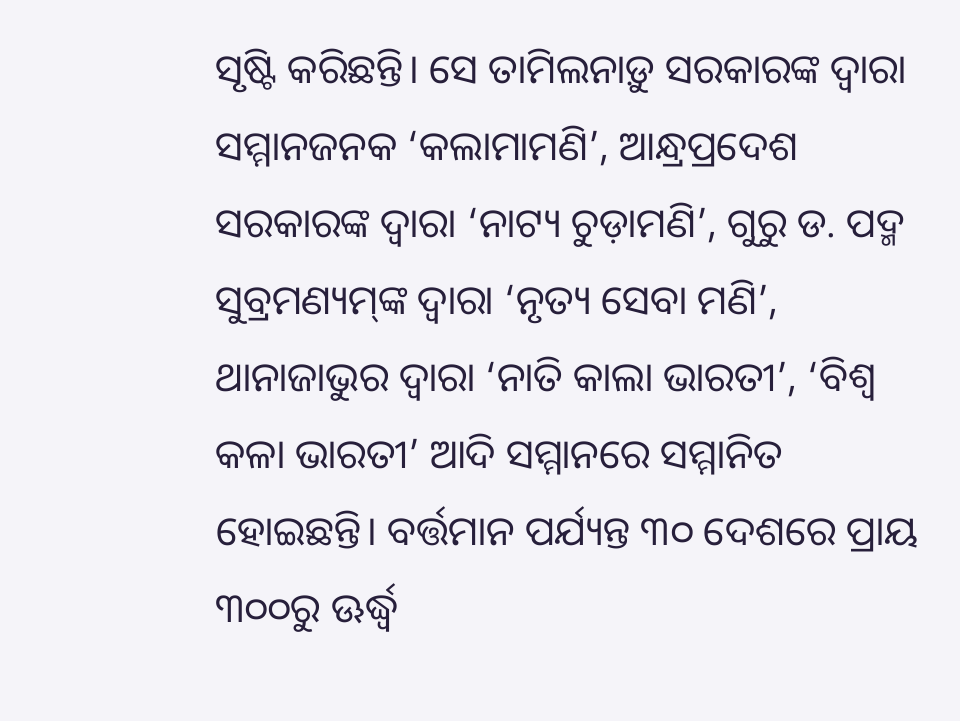ସୃଷ୍ଟି କରିଛନ୍ତି। ସେ ତାମିଲନାଡ଼ୁ ସରକାରଙ୍କ ଦ୍ୱାରା ସମ୍ମାନଜନକ ‘କଲାମାମଣି’, ଆନ୍ଧ୍ରପ୍ରଦେଶ ସରକାରଙ୍କ ଦ୍ୱାରା ‘ନାଟ୍ୟ ଚୁଡ଼ାମଣି’, ଗୁରୁ ଡ. ପଦ୍ମ ସୁବ୍ରମଣ୍ୟମ୍‌ଙ୍କ ଦ୍ୱାରା ‘ନୃତ୍ୟ ସେବା ମଣି’, ଥାନାଜାଭୁର ଦ୍ୱାରା ‘ନାତି କାଲା ଭାରତୀ’, ‘ବିଶ୍ୱ କଳା ଭାରତୀ’ ଆଦି ସମ୍ମାନରେ ସମ୍ମାନିତ ହୋଇଛନ୍ତି। ବର୍ତ୍ତମାନ ପର୍ଯ୍ୟନ୍ତ ୩୦ ଦେଶରେ ପ୍ରାୟ ୩୦୦ରୁ ଊର୍ଦ୍ଧ୍ୱ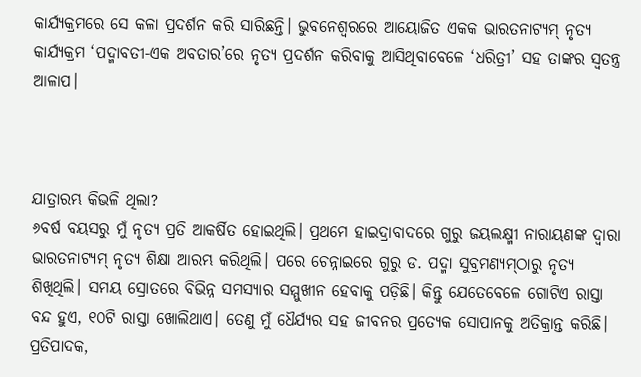କାର୍ଯ୍ୟକ୍ରମରେ ସେ କଳା ପ୍ରଦର୍ଶନ କରି ସାରିଛନ୍ତି। ଭୁବନେଶ୍ୱରରେ ଆୟୋଜିତ ଏକକ ଭାରତନାଟ୍ୟମ୍‌ ନୃତ୍ୟ କାର୍ଯ୍ୟକ୍ରମ ‘ପଦ୍ମାବତୀ-ଏକ ଅବତାର’ରେ ନୃତ୍ୟ ପ୍ରଦର୍ଶନ କରିବାକୁ ଆସିଥିବାବେଳେ ‘ଧରିତ୍ରୀ’ ସହ ତାଙ୍କର ସ୍ବତନ୍ତ୍ର ଆଳାପ।



ଯାତ୍ରାରମ୍ଭ କିଭଳି ଥିଲା?
୬ବର୍ଷ ବୟସରୁ ମୁଁ ନୃତ୍ୟ ପ୍ରତି ଆକର୍ଷିତ ହୋଇଥିଲି। ପ୍ରଥମେ ହାଇଦ୍ରାବାଦରେ ଗୁରୁ ଜୟଲକ୍ଷ୍ମୀ ନାରାୟଣଙ୍କ ଦ୍ୱାରା ଭାରତନାଟ୍ୟମ୍‌ ନୃତ୍ୟ ଶିକ୍ଷା ଆରମ୍ଭ କରିଥିଲି। ପରେ ଚେନ୍ନାଇରେ ଗୁରୁ ଡ. ପଦ୍ମା ସୁବ୍ରମଣ୍ୟମ୍‌ଠାରୁ ନୃତ୍ୟ ଶିଖିଥିଲି। ସମୟ ସ୍ରୋତରେ ବିଭିନ୍ନ ସମସ୍ୟାର ସମ୍ମୁଖୀନ ହେବାକୁ ପଡ଼ିଛି। କିନ୍ତୁ ଯେତେବେଳେ ଗୋଟିଏ ରାସ୍ତା ବନ୍ଦ ହୁଏ, ୧୦ଟି ରାସ୍ତା ଖୋଲିଥାଏ। ତେଣୁ ମୁଁ ଧୈର୍ଯ୍ୟର ସହ ଜୀବନର ପ୍ରତ୍ୟେକ ସୋପାନକୁ ଅତିକ୍ରାନ୍ତ କରିଛି।
ପ୍ରତିପାଦକ,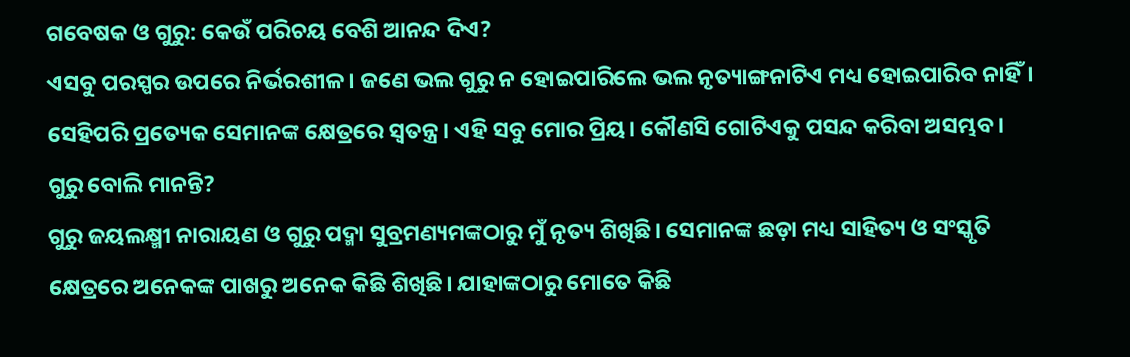ଗବେଷକ ଓ ଗୁରୁ: କେଉଁ ପରିଚୟ ବେଶି ଆନନ୍ଦ ଦିଏ?
ଏସବୁ ପରସ୍ପର ଉପରେ ନିର୍ଭରଶୀଳ। ଜଣେ ଭଲ ଗୁରୁ ନ ହୋଇପାରିଲେ ଭଲ ନୃତ୍ୟାଙ୍ଗନାଟିଏ ମଧ୍ୟ ହୋଇପାରିବ ନାହିଁ। ସେହିପରି ପ୍ରତ୍ୟେକ ସେମାନଙ୍କ କ୍ଷେତ୍ରରେ ସ୍ବତନ୍ତ୍ର। ଏହି ସବୁ ମୋର ପ୍ରିୟ। କୌଣସି ଗୋଟିଏକୁ ପସନ୍ଦ କରିବା ଅସମ୍ଭବ।
ଗୁରୁ ବୋଲି ମାନନ୍ତି?
ଗୁରୁ ଜୟଲକ୍ଷ୍ମୀ ନାରାୟଣ ଓ ଗୁରୁ ପଦ୍ମା ସୁବ୍ରମଣ୍ୟମଙ୍କଠାରୁ ମୁଁ ନୃତ୍ୟ ଶିଖିଛି। ସେମାନଙ୍କ ଛଡ଼ା ମଧ୍ୟ ସାହିତ୍ୟ ଓ ସଂସ୍କୃତି କ୍ଷେତ୍ରରେ ଅନେକଙ୍କ ପାଖରୁ ଅନେକ କିଛି ଶିଖିଛି। ଯାହାଙ୍କଠାରୁ ମୋତେ କିଛି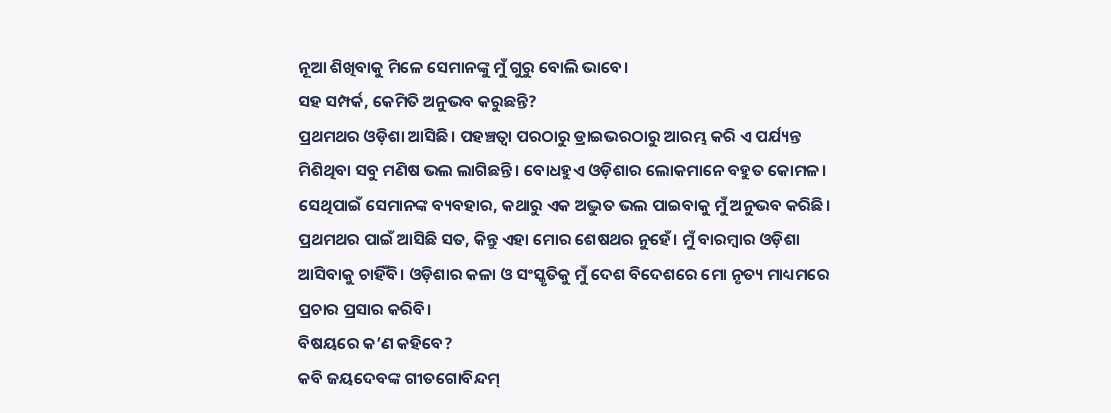ନୂଆ ଶିଖିବାକୁ ମିଳେ ସେମାନଙ୍କୁ ମୁଁ ଗୁରୁ ବୋଲି ଭାବେ।
ସହ ସମ୍ପର୍କ, କେମିତି ଅନୁଭବ କରୁଛନ୍ତି?
ପ୍ରଥମଥର ଓଡ଼ିଶା ଆସିଛି। ପହଞ୍ଚତ୍ବା ପରଠାରୁ ଡ୍ରାଇଭରଠାରୁ ଆରମ୍ଭ କରି ଏ ପର୍ଯ୍ୟନ୍ତ ମିଶିଥିବା ସବୁ ମଣିଷ ଭଲ ଲାଗିଛନ୍ତି। ବୋଧହୁଏ ଓଡ଼ିଶାର ଲୋକମାନେ ବହୁତ କୋମଳ। ସେଥିପାଇଁ ସେମାନଙ୍କ ବ୍ୟବହାର, କଥାରୁ ଏକ ଅଦ୍ଭୁତ ଭଲ ପାଇବାକୁ ମୁଁ ଅନୁଭବ କରିଛି। ପ୍ରଥମଥର ପାଇଁ ଆସିଛି ସତ, କିନ୍ତୁ ଏହା ମୋର ଶେଷଥର ନୁହେଁ। ମୁଁ ବାରମ୍ବାର ଓଡ଼ିଶା ଆସିବାକୁ ଚାହିଁବି। ଓଡ଼ିଶାର କଳା ଓ ସଂସ୍କୃତିକୁ ମୁଁ ଦେଶ ବିଦେଶରେ ମୋ ନୃତ୍ୟ ମାଧ୍ୟମରେ ପ୍ରଚାର ପ୍ରସାର କରିବି।
ବିଷୟରେ କ’ଣ କହିବେ?
କବି ଜୟଦେବଙ୍କ ଗୀତଗୋବିନ୍ଦମ୍‌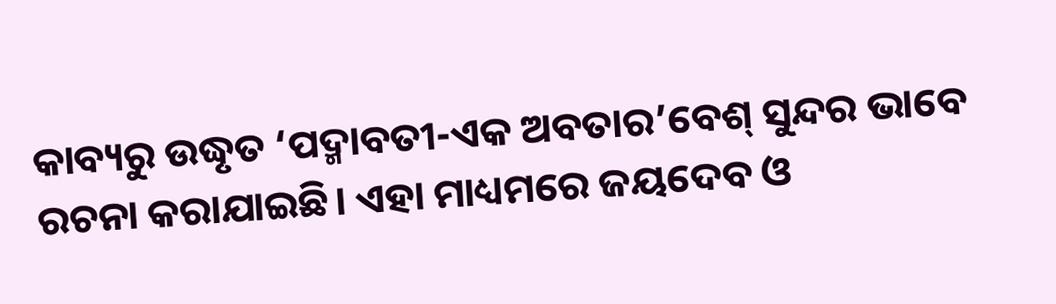କାବ୍ୟରୁ ଉଦ୍ଧୃତ ‘ପଦ୍ମାବତୀ-ଏକ ଅବତାର’ବେଶ୍‌ ସୁନ୍ଦର ଭାବେ ରଚନା କରାଯାଇଛି। ଏହା ମାଧ୍ୟମରେ ଜୟଦେବ ଓ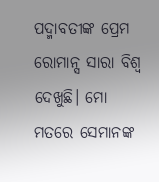ପଦ୍ମାବତୀଙ୍କ ପ୍ରେମ ରୋମାନ୍ସ ସାରା ବିଶ୍ୱ ଦେଖୁଛି। ମୋ ମତରେ ସେମାନଙ୍କ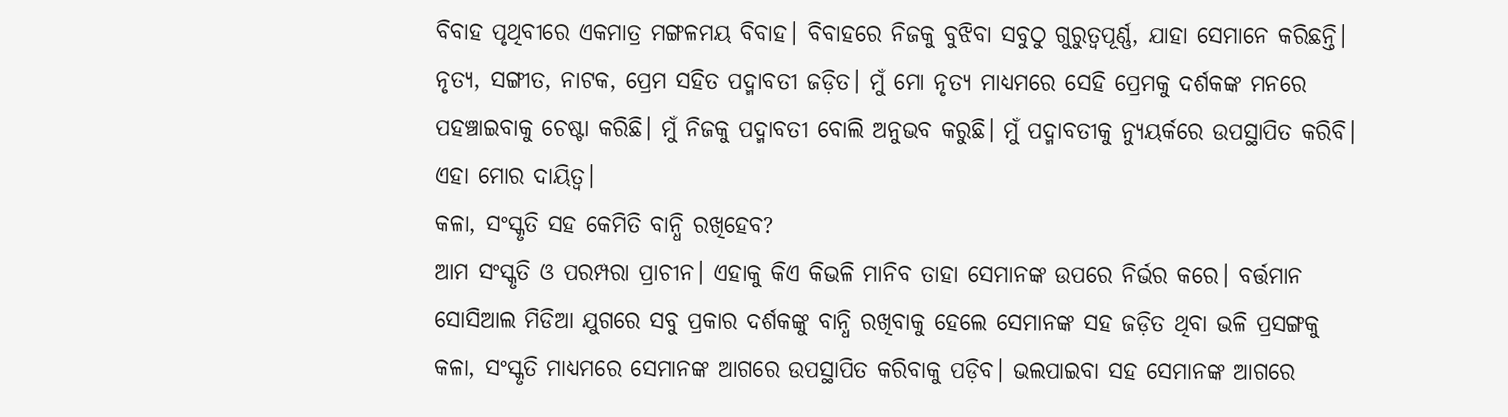ବିବାହ ପୃଥିବୀରେ ଏକମାତ୍ର ମଙ୍ଗଳମୟ ବିବାହ। ବିବାହରେ ନିଜକୁ ବୁଝିବା ସବୁଠୁ ଗୁରୁତ୍ୱପୂର୍ଣ୍ଣ, ଯାହା ସେମାନେ କରିଛନ୍ତି। ନୃତ୍ୟ, ସଙ୍ଗୀତ, ନାଟକ, ପ୍ରେମ ସହିତ ପଦ୍ମାବତୀ ଜଡ଼ିତ। ମୁଁ ମୋ ନୃତ୍ୟ ମାଧ୍ୟମରେ ସେହି ପ୍ରେମକୁ ଦର୍ଶକଙ୍କ ମନରେ ପହଞ୍ଚାଇବାକୁ ଚେଷ୍ଟା କରିଛି। ମୁଁ ନିଜକୁ ପଦ୍ମାବତୀ ବୋଲି ଅନୁଭବ କରୁଛି। ମୁଁ ପଦ୍ମାବତୀକୁ ନ୍ୟୁୟର୍କରେ ଉପସ୍ଥାପିତ କରିବି। ଏହା ମୋର ଦାୟିତ୍ୱ।
କଳା, ସଂସ୍କୃତି ସହ କେମିତି ବାନ୍ଧି ରଖିହେବ?
ଆମ ସଂସ୍କୃତି ଓ ପରମ୍ପରା ପ୍ରାଚୀନ। ଏହାକୁ କିଏ କିଭଳି ମାନିବ ତାହା ସେମାନଙ୍କ ଉପରେ ନିର୍ଭର କରେ। ବର୍ତ୍ତମାନ ସୋସିଆଲ ମିଡିଆ ଯୁଗରେ ସବୁ ପ୍ରକାର ଦର୍ଶକଙ୍କୁ ବାନ୍ଧି ରଖିବାକୁ ହେଲେ ସେମାନଙ୍କ ସହ ଜଡ଼ିତ ଥିବା ଭଳି ପ୍ରସଙ୍ଗକୁ କଳା, ସଂସ୍କୃତି ମାଧ୍ୟମରେ ସେମାନଙ୍କ ଆଗରେ ଉପସ୍ଥାପିତ କରିବାକୁ ପଡ଼ିବ। ଭଲପାଇବା ସହ ସେମାନଙ୍କ ଆଗରେ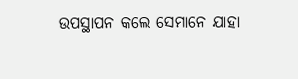ଉପସ୍ଥାପନ କଲେ ସେମାନେ ଯାହା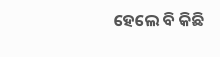ହେଲେ ବି କିଛି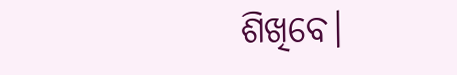ଶିଖିବେ।